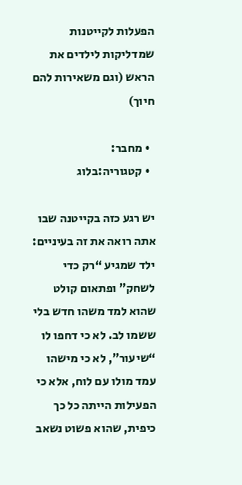הפעלות לקייטנות שמדליקות לילדים את הראש (וגם משאירות להם חיוך)

  • מחבר:
  • קטגוריה:בלוג

יש רגע כזה בקייטנה שבו אתה רואה את זה בעיניים: ילד שמגיע “רק כדי לשחק” ופתאום קולט שהוא למד משהו חדש בלי ששמו לב. לא כי דחפו לו “שיעור”, לא כי מישהו עמד מולו עם לוח, אלא כי הפעילות הייתה כל כך כיפית, שהוא פשוט נשאב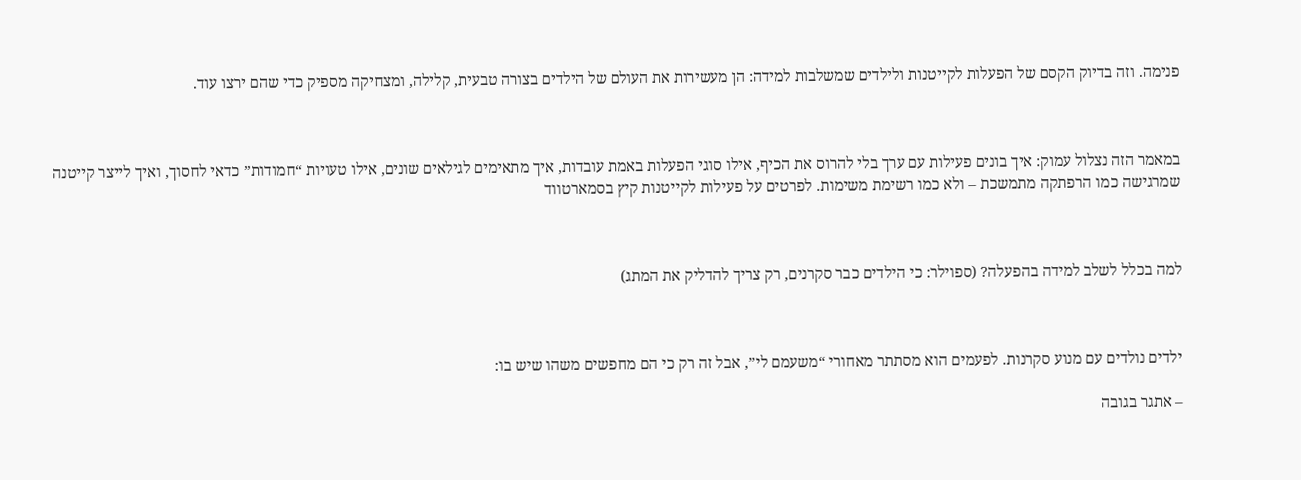פנימה. וזה בדיוק הקסם של הפעלות לקייטנות ולילדים שמשלבות למידה: הן מעשירות את העולם של הילדים בצורה טבעית, קלילה, ומצחיקה מספיק כדי שהם ירצו עוד.



במאמר הזה נצלול עמוק: איך בונים פעילות עם ערך בלי להרוס את הכיף, אילו סוגי הפעלות באמת עובדות, איך מתאימים לגילאים שונים, אילו טעויות “חמודות” כדאי לחסוך, ואיך לייצר קייטנה שמרגישה כמו הרפתקה מתמשכת – ולא כמו רשימת משימות. לפרטים על פעילות לקייטנות קיץ בסמארטווד



למה בכלל לשלב למידה בהפעלה? (ספוילר: כי הילדים כבר סקרנים, רק צריך להדליק את המתג)



ילדים נולדים עם מנוע סקרנות. לפעמים הוא מסתתר מאחורי “משעמם לי”, אבל זה רק כי הם מחפשים משהו שיש בו:

– אתגר בגובה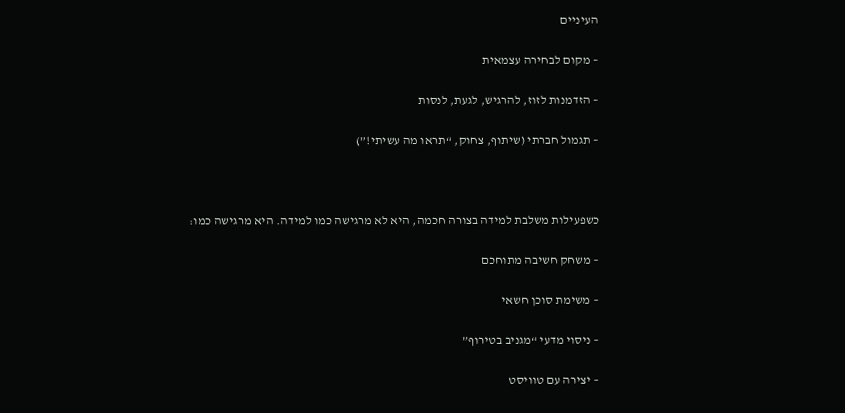העיניים

– מקום לבחירה עצמאית

– הזדמנות לזוז, להרגיש, לגעת, לנסות

– תגמול חברתי (שיתוף, צחוק, “תראו מה עשיתי!”)



כשפעילות משלבת למידה בצורה חכמה, היא לא מרגישה כמו למידה. היא מרגישה כמו:

– משחק חשיבה מתוחכם

– משימת סוכן חשאי

– ניסוי מדעי “מגניב בטירוף”

– יצירה עם טוויסט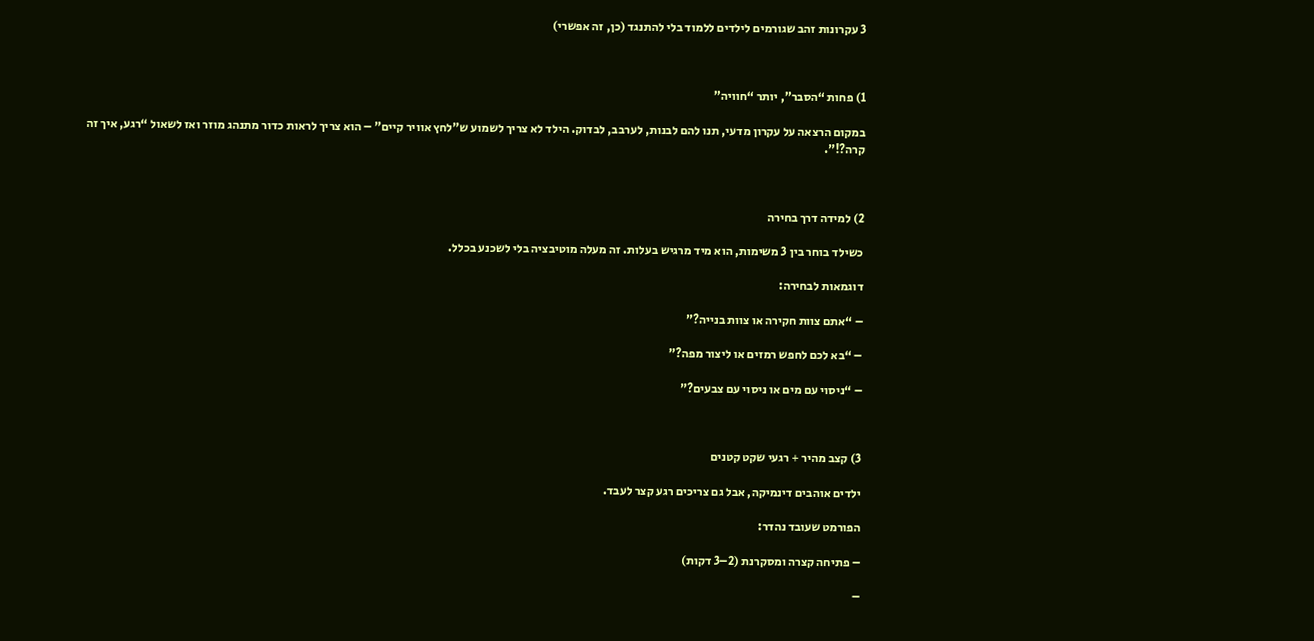3 עקרונות זהב שגורמים לילדים ללמוד בלי להתנגד (כן, זה אפשרי)



1) פחות “הסבר”, יותר “חוויה”

במקום הרצאה על עקרון מדעי, תנו להם לבנות, לערבב, לבדוק. הילד לא צריך לשמוע ש”לחץ אוויר קיים” – הוא צריך לראות כדור מתנהג מוזר ואז לשאול “רגע, איך זה קרה?!”.



2) למידה דרך בחירה

כשילד בוחר בין 3 משימות, הוא מיד מרגיש בעלות. זה מעלה מוטיבציה בלי לשכנע בכלל.

דוגמאות לבחירה:

– “אתם צוות חקירה או צוות בנייה?”

– “בא לכם לחפש רמזים או ליצור מפה?”

– “ניסוי עם מים או ניסוי עם צבעים?”



3) קצב מהיר + רגעי שקט קטנים

ילדים אוהבים דינמיקה, אבל גם צריכים רגע קצר לעבד.

הפורמט שעובד נהדר:

– פתיחה קצרה ומסקרנת (2–3 דקות)

–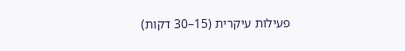פעילות עיקרית (15–30 דקות)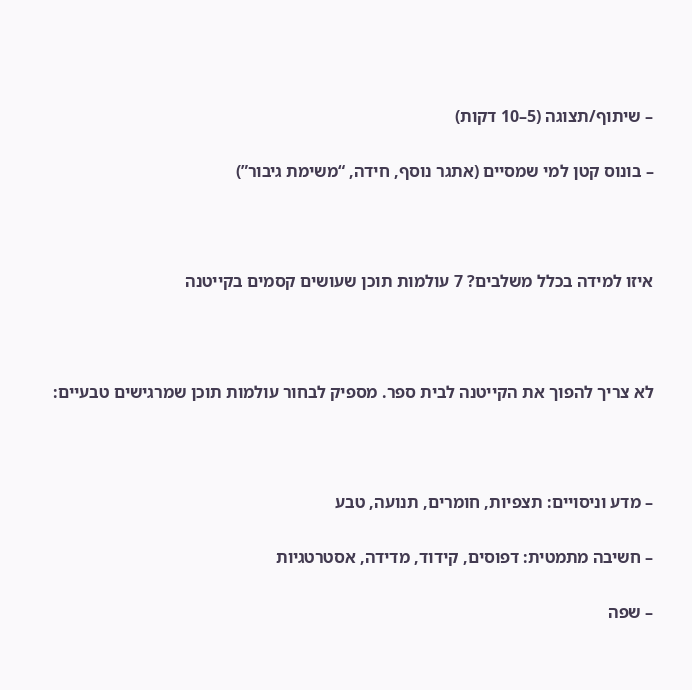– שיתוף/תצוגה (5–10 דקות)

– בונוס קטן למי שמסיים (אתגר נוסף, חידה, “משימת גיבור”)



איזו למידה בכלל משלבים? 7 עולמות תוכן שעושים קסמים בקייטנה



לא צריך להפוך את הקייטנה לבית ספר. מספיק לבחור עולמות תוכן שמרגישים טבעיים:



– מדע וניסויים: תצפיות, חומרים, תנועה, טבע

– חשיבה מתמטית: דפוסים, קידוד, מדידה, אסטרטגיות

– שפה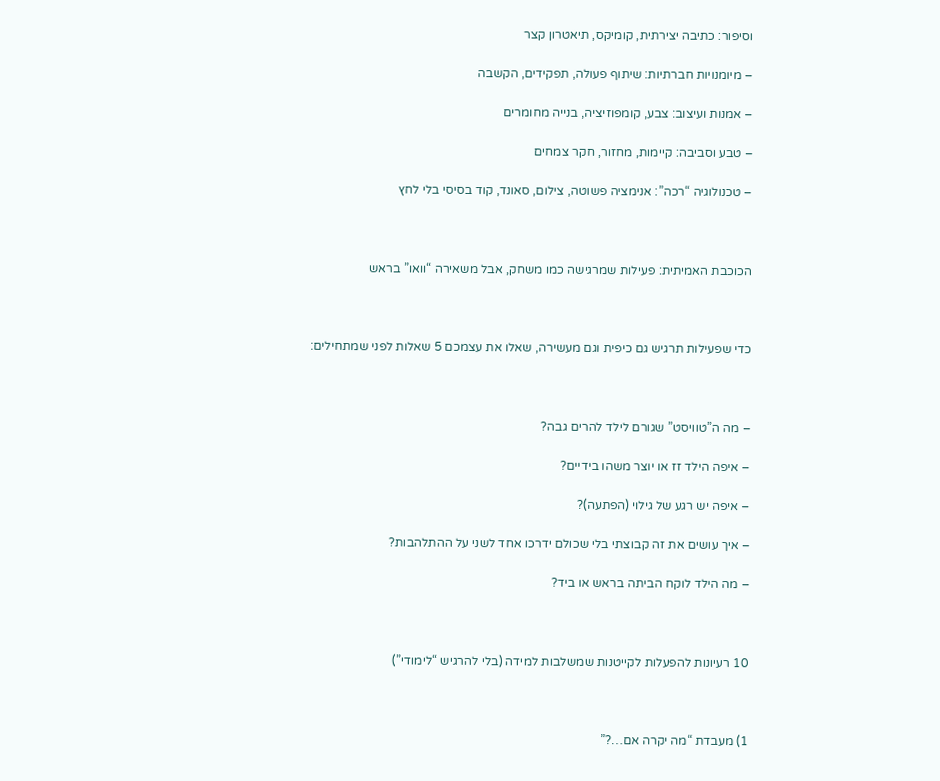וסיפור: כתיבה יצירתית, קומיקס, תיאטרון קצר

– מיומנויות חברתיות: שיתוף פעולה, תפקידים, הקשבה

– אמנות ועיצוב: צבע, קומפוזיציה, בנייה מחומרים

– טבע וסביבה: קיימות, מחזור, חקר צמחים

– טכנולוגיה “רכה”: אנימציה פשוטה, צילום, סאונד, קוד בסיסי בלי לחץ



הכוכבת האמיתית: פעילות שמרגישה כמו משחק, אבל משאירה “וואו” בראש



כדי שפעילות תרגיש גם כיפית וגם מעשירה, שאלו את עצמכם 5 שאלות לפני שמתחילים:



– מה ה”טוויסט” שגורם לילד להרים גבה?

– איפה הילד זז או יוצר משהו בידיים?

– איפה יש רגע של גילוי (הפתעה)?

– איך עושים את זה קבוצתי בלי שכולם ידרכו אחד לשני על ההתלהבות?

– מה הילד לוקח הביתה בראש או ביד?



10 רעיונות להפעלות לקייטנות שמשלבות למידה (בלי להרגיש “לימודי”)



1) מעבדת “מה יקרה אם…?”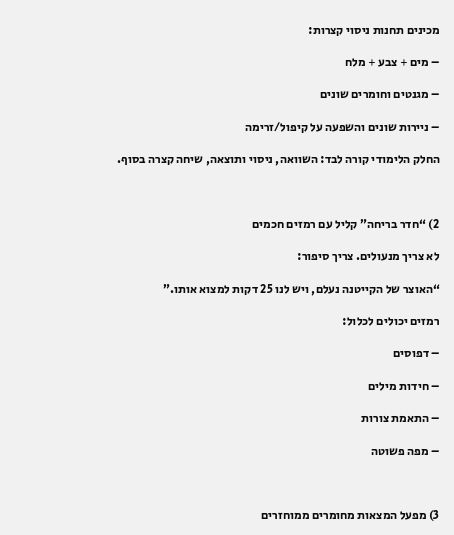מכינים תחנות ניסוי קצרות:

– מים + צבע + מלח

– מגנטים וחומרים שונים

– ניירות שונים והשפעה על קיפול/זרימה

החלק הלימודי קורה לבד: השוואה, ניסוי ותוצאה, שיחה קצרה בסוף.



2) “חדר בריחה” קליל עם רמזים חכמים

לא צריך מנעולים. צריך סיפור:

“האוצר של הקייטנה נעלם, ויש לנו 25 דקות למצוא אותו.”

רמזים יכולים לכלול:

– דפוסים

– חידות מילים

– התאמת צורות

– מפה פשוטה



3) מפעל המצאות מחומרים ממוחזרים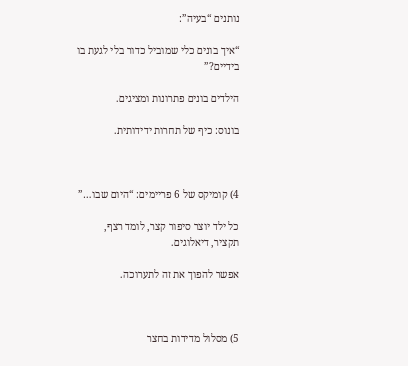נותנים “בעיה”:

“איך בונים כלי שמוביל כדור בלי לגעת בו בידיים?”

הילדים בונים פתרונות ומציגים.

בונוס: כיף של תחרות ידידותית.



4) קומיקס של 6 פריימים: “היום שבו…”

כל ילד יוצר סיפור קצר, לומד רצף, תקציר, דיאלוגים.

אפשר להפוך את זה לתערוכה.



5) מסלול מדידות בחצר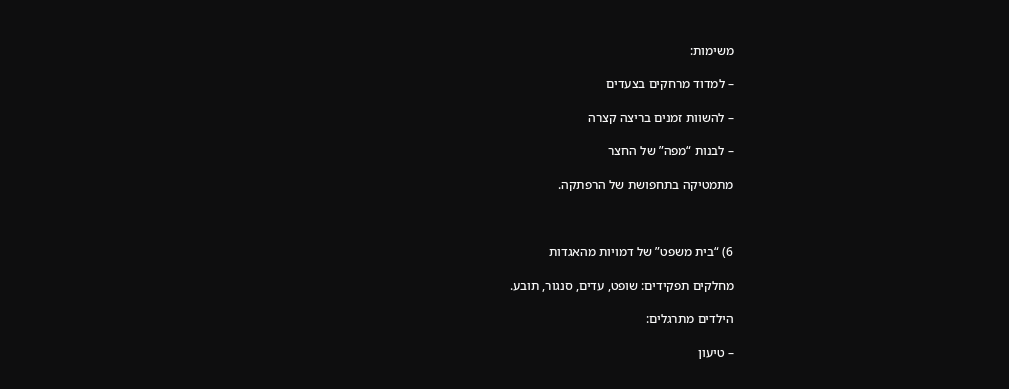משימות:

– למדוד מרחקים בצעדים

– להשוות זמנים בריצה קצרה

– לבנות “מפה” של החצר

מתמטיקה בתחפושת של הרפתקה.



6) “בית משפט” של דמויות מהאגדות

מחלקים תפקידים: שופט, עדים, סנגור, תובע.

הילדים מתרגלים:

– טיעון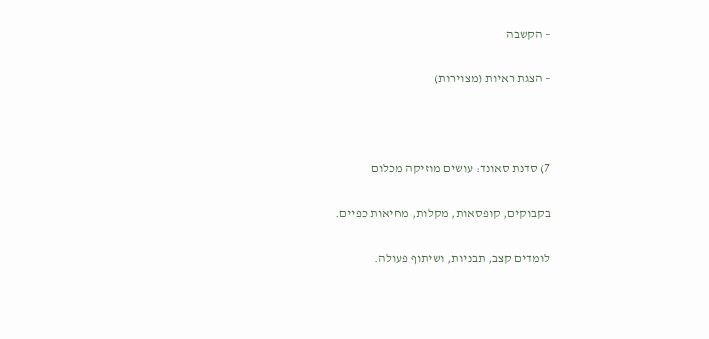– הקשבה

– הצגת ראיות (מצוירות)



7) סדנת סאונד: עושים מוזיקה מכלום

בקבוקים, קופסאות, מקלות, מחיאות כפיים.

לומדים קצב, תבניות, ושיתוף פעולה.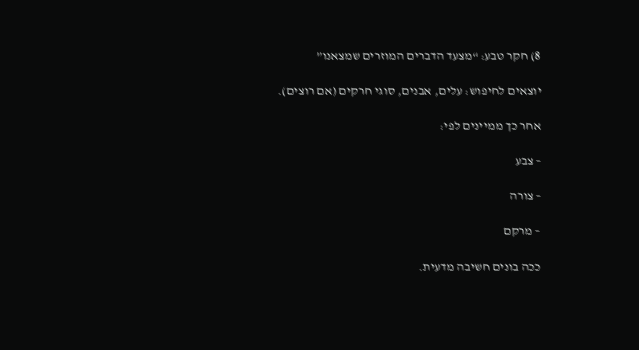8) חקר טבע: “מצעד הדברים המוזרים שמצאנו”

יוצאים לחיפוש: עלים, אבנים, סוגי חרקים (אם רוצים).

אחר כך ממיינים לפי:

– צבע

– צורה

– מרקם

ככה בונים חשיבה מדעית.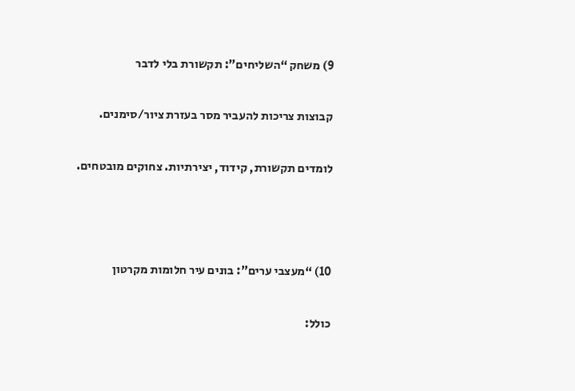9) משחק “השליחים”: תקשורת בלי לדבר

קבוצות צריכות להעביר מסר בעזרת ציור/סימנים.

לומדים תקשורת, קידוד, יצירתיות. צחוקים מובטחים.



10) “מעצבי ערים”: בונים עיר חלומות מקרטון

כולל: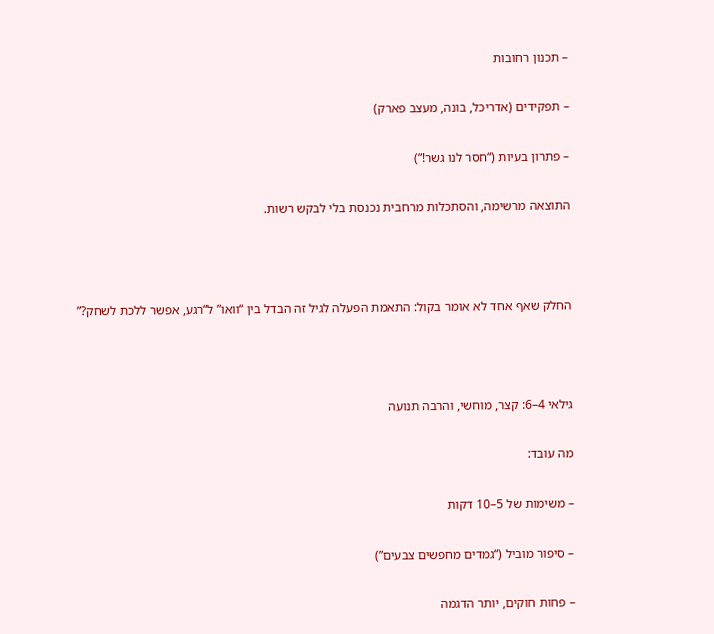– תכנון רחובות

– תפקידים (אדריכל, בונה, מעצב פארק)

– פתרון בעיות (“חסר לנו גשר!”)

התוצאה מרשימה, והסתכלות מרחבית נכנסת בלי לבקש רשות.



החלק שאף אחד לא אומר בקול: התאמת הפעלה לגיל זה הבדל בין “וואו” ל“רגע, אפשר ללכת לשחק?”



גילאי 4–6: קצר, מוחשי, והרבה תנועה

מה עובד:

– משימות של 5–10 דקות

– סיפור מוביל (“גמדים מחפשים צבעים”)

– פחות חוקים, יותר הדגמה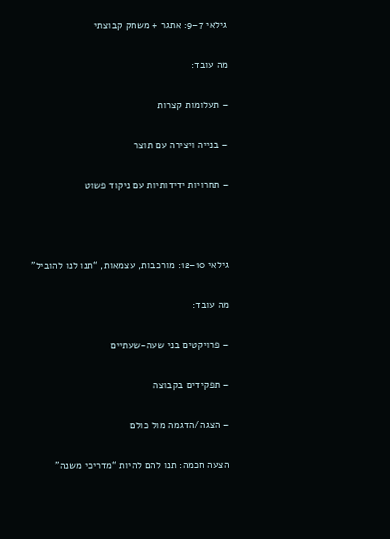גילאי 7–9: אתגר + משחק קבוצתי

מה עובד:

– תעלומות קצרות

– בנייה ויצירה עם תוצר

– תחרויות ידידותיות עם ניקוד פשוט



גילאי 10–12: מורכבות, עצמאות, “תנו לנו להוביל”

מה עובד:

– פרויקטים בני שעה-שעתיים

– תפקידים בקבוצה

– הצגה/הדגמה מול כולם

הצעה חכמה: תנו להם להיות “מדריכי משנה”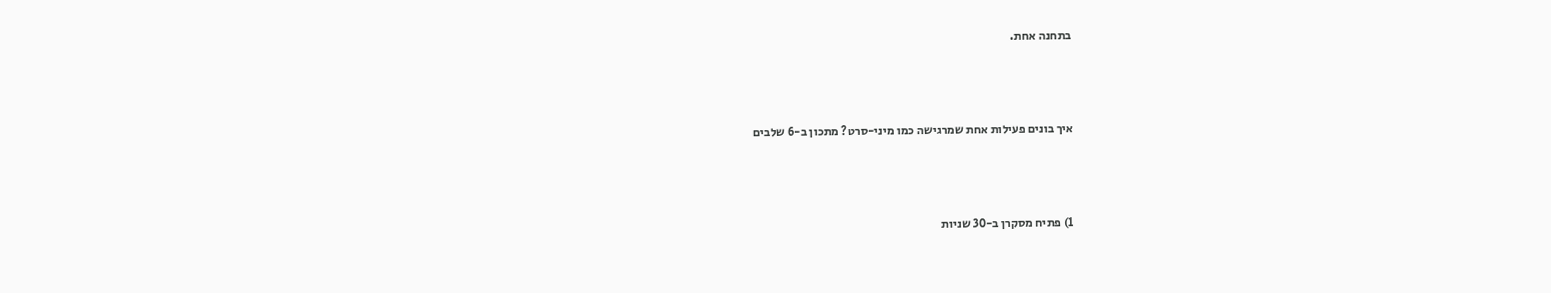בתחנה אחת.



איך בונים פעילות אחת שמרגישה כמו מיני-סרט? מתכון ב-6 שלבים



1) פתיח מסקרן ב-30 שניות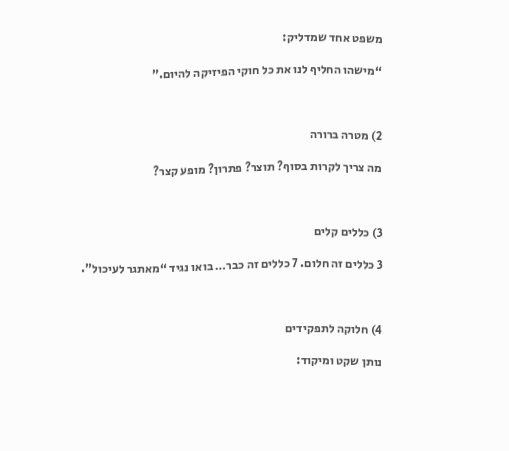משפט אחד שמדליק:

“מישהו החליף לנו את כל חוקי הפיזיקה להיום.”



2) מטרה ברורה

מה צריך לקרות בסוף? תוצר? פתרון? מופע קצר?



3) כללים קלים

3 כללים זה חלום. 7 כללים זה כבר… בואו נגיד “מאתגר לעיכול”.



4) חלוקה לתפקידים

נותן שקט ומיקוד: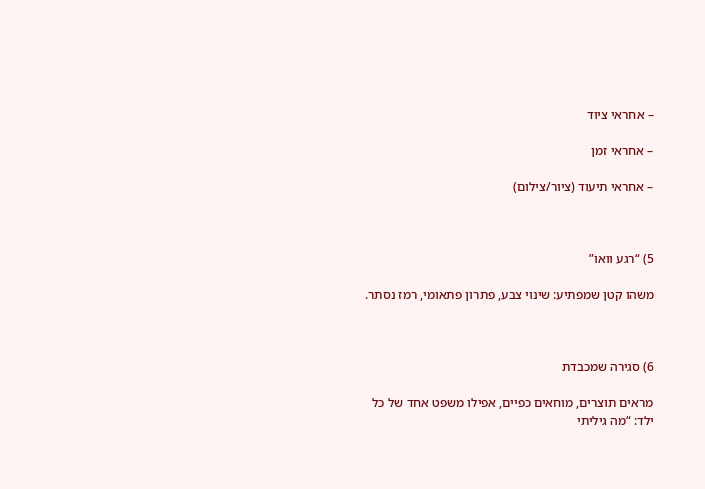– אחראי ציוד

– אחראי זמן

– אחראי תיעוד (ציור/צילום)



5) “רגע וואו”

משהו קטן שמפתיע: שינוי צבע, פתרון פתאומי, רמז נסתר.



6) סגירה שמכבדת

מראים תוצרים, מוחאים כפיים, אפילו משפט אחד של כל ילד: “מה גיליתי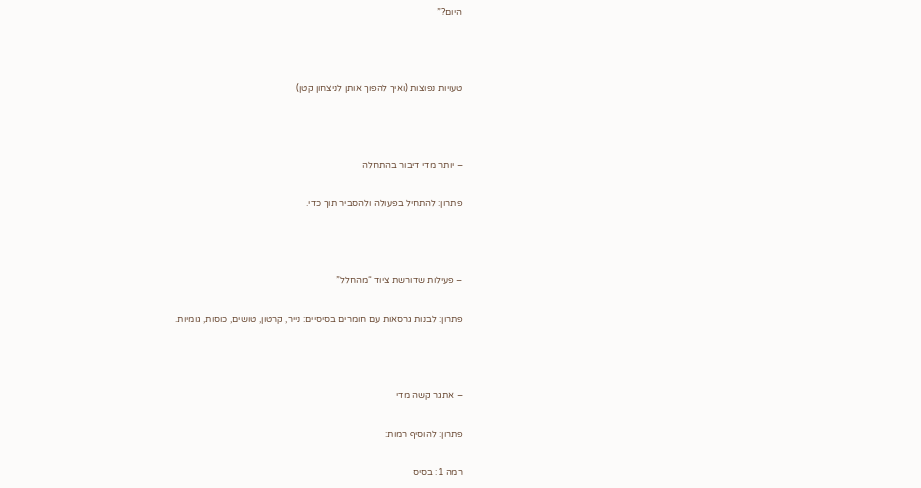היום?”



טעויות נפוצות (ואיך להפוך אותן לניצחון קטן)



– יותר מדי דיבור בהתחלה

פתרון: להתחיל בפעולה ולהסביר תוך כדי.



– פעילות שדורשת ציוד “מהחלל”

פתרון: לבנות גרסאות עם חומרים בסיסיים: נייר, קרטון, טושים, כוסות, גומיות.



– אתגר קשה מדי

פתרון: להוסיף רמות:

רמה 1: בסיס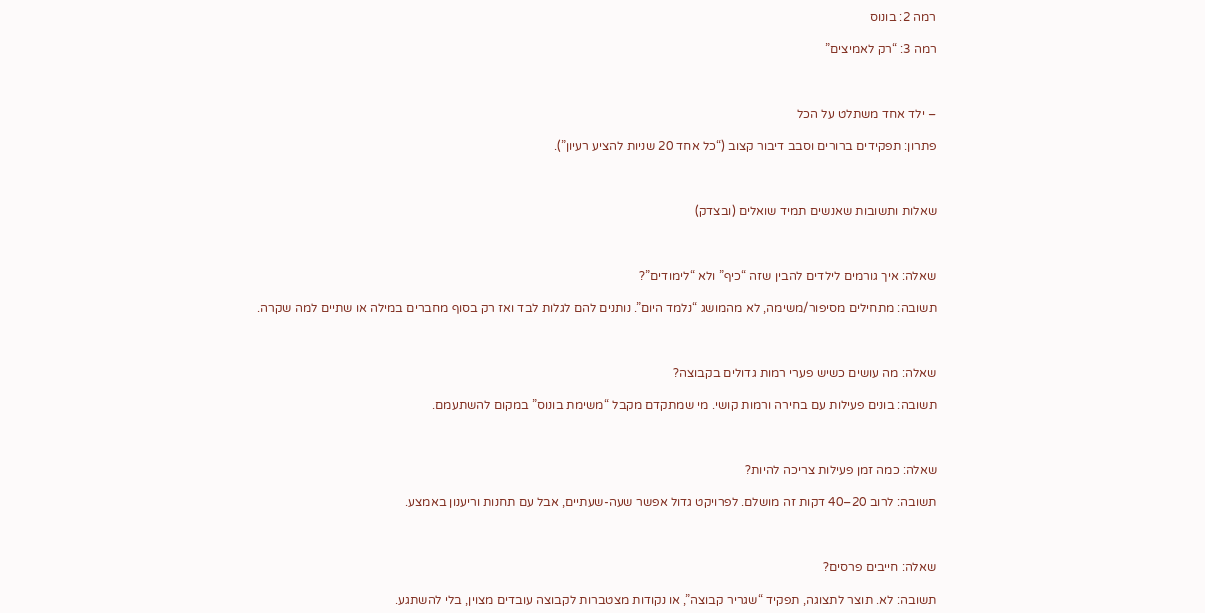רמה 2: בונוס

רמה 3: “רק לאמיצים”



– ילד אחד משתלט על הכל

פתרון: תפקידים ברורים וסבב דיבור קצוב (“כל אחד 20 שניות להציע רעיון”).



שאלות ותשובות שאנשים תמיד שואלים (ובצדק)



שאלה: איך גורמים לילדים להבין שזה “כיף” ולא “לימודים”?

תשובה: מתחילים מסיפור/משימה, לא מהמושג “נלמד היום”. נותנים להם לגלות לבד ואז רק בסוף מחברים במילה או שתיים למה שקרה.



שאלה: מה עושים כשיש פערי רמות גדולים בקבוצה?

תשובה: בונים פעילות עם בחירה ורמות קושי. מי שמתקדם מקבל “משימת בונוס” במקום להשתעמם.



שאלה: כמה זמן פעילות צריכה להיות?

תשובה: לרוב 20–40 דקות זה מושלם. לפרויקט גדול אפשר שעה-שעתיים, אבל עם תחנות וריענון באמצע.



שאלה: חייבים פרסים?

תשובה: לא. תוצר לתצוגה, תפקיד “שגריר קבוצה”, או נקודות מצטברות לקבוצה עובדים מצוין, בלי להשתגע.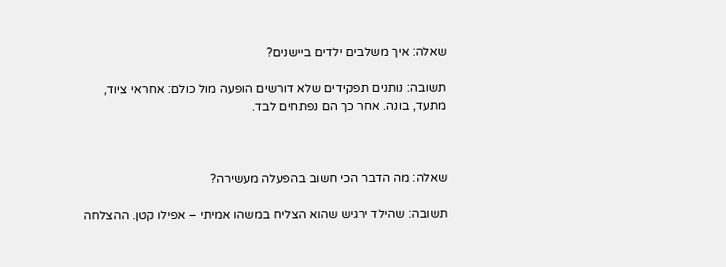שאלה: איך משלבים ילדים ביישנים?

תשובה: נותנים תפקידים שלא דורשים הופעה מול כולם: אחראי ציוד, מתעד, בונה. אחר כך הם נפתחים לבד.



שאלה: מה הדבר הכי חשוב בהפעלה מעשירה?

תשובה: שהילד ירגיש שהוא הצליח במשהו אמיתי – אפילו קטן. ההצלחה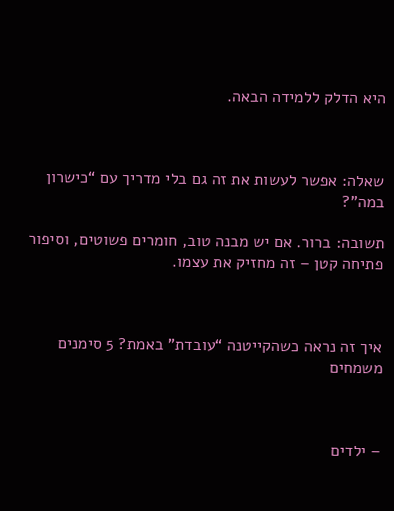היא הדלק ללמידה הבאה.



שאלה: אפשר לעשות את זה גם בלי מדריך עם “כישרון במה”?

תשובה: ברור. אם יש מבנה טוב, חומרים פשוטים, וסיפור פתיחה קטן – זה מחזיק את עצמו.



איך זה נראה כשהקייטנה “עובדת” באמת? 5 סימנים משמחים



– ילדים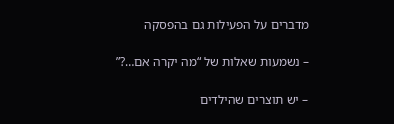מדברים על הפעילות גם בהפסקה

– נשמעות שאלות של “מה יקרה אם…?”

– יש תוצרים שהילדים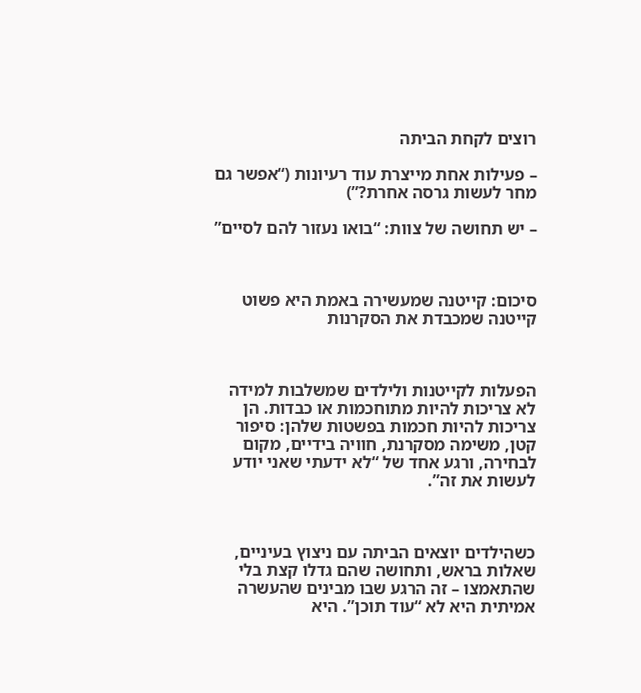רוצים לקחת הביתה

– פעילות אחת מייצרת עוד רעיונות (“אפשר גם מחר לעשות גרסה אחרת?”)

– יש תחושה של צוות: “בואו נעזור להם לסיים”



סיכום: קייטנה שמעשירה באמת היא פשוט קייטנה שמכבדת את הסקרנות



הפעלות לקייטנות ולילדים שמשלבות למידה לא צריכות להיות מתוחכמות או כבדות. הן צריכות להיות חכמות בפשטות שלהן: סיפור קטן, משימה מסקרנת, חוויה בידיים, מקום לבחירה, ורגע אחד של “לא ידעתי שאני יודע לעשות את זה”.



כשהילדים יוצאים הביתה עם ניצוץ בעיניים, שאלות בראש, ותחושה שהם גדלו קצת בלי שהתאמצו – זה הרגע שבו מבינים שהעשרה אמיתית היא לא “עוד תוכן”. היא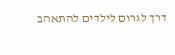דרך לגרום לילדים להתאהב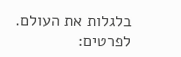בלגלות את העולם.  לפרטים: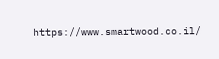https://www.smartwood.co.il/